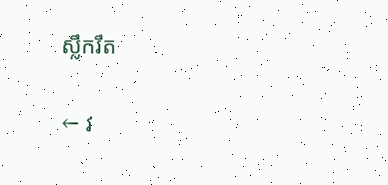ស្លឹករឹត

← វ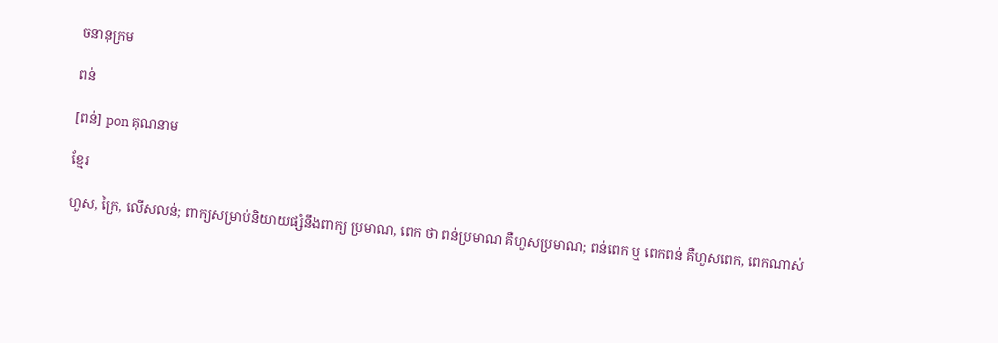ចនានុក្រម

ពន់

[ពន់] pon គុណនាម

ខ្មែរ

ហួស, ក្រៃ, លើសលន់; ពាក្យសម្រាប់និយាយផ្សំនឹងពាក្យ ប្រមាណ, ពេក ថា ពន់ប្រមាណ គឺហួសប្រមាណ; ពន់ពេក ឬ ពេកពន់ គឺហួសពេក, ពេកណាស់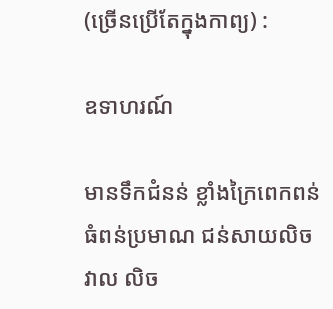(ច្រើនប្រើតែក្នុងកាព្យ) :

ឧទាហរណ៍

មានទឹកជំនន់ ខ្លាំងក្រៃពេកពន់ ធំពន់ប្រមាណ ជន់សាយលិចវាល លិច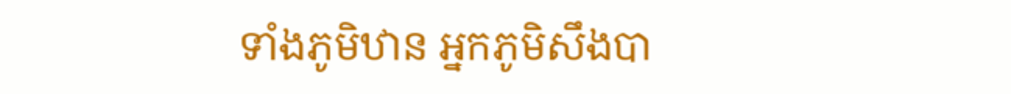ទាំងភូមិឋាន អ្នកភូមិសឹងបា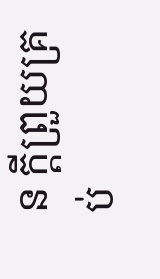ន ក្ដីព្រួយគ្រប់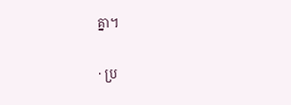គ្នា។

· ប្រ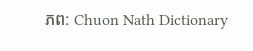ភព: Chuon Nath Dictionary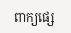ពាក្យផ្សេ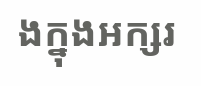ងក្នុងអក្សរ